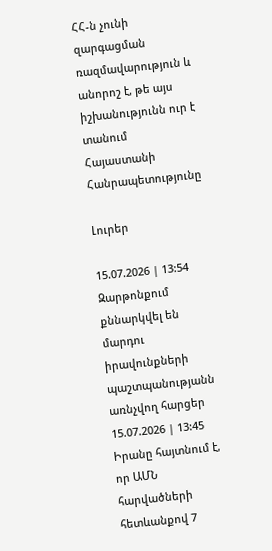ՀՀ-ն չունի զարգացման ռազմավարություն և անորոշ է, թե այս իշխանությունն ուր է տանում Հայաստանի Հանրապետությունը

Լուրեր

15.07.2026 | 13:54
Զարթոնքում քննարկվել են մարդու իրավունքների պաշտպանությանն առնչվող հարցեր
15.07.2026 | 13:45
Իրանը հայտնում է, որ ԱՄՆ հարվածների հետևանքով 7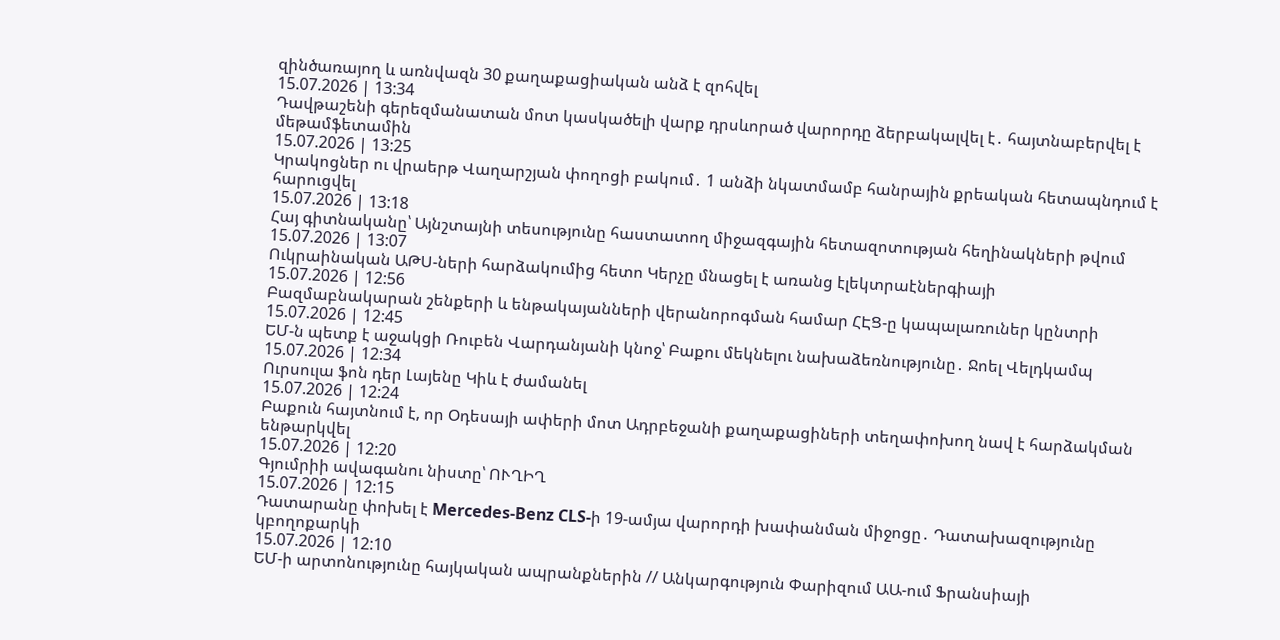զինծառայող և առնվազն 30 քաղաքացիական անձ է զոհվել
15.07.2026 | 13:34
Դավթաշենի գերեզմանատան մոտ կասկածելի վարք դրսևորած վարորդը ձերբակալվել է․ հայտնաբերվել է մեթամֆետամին
15.07.2026 | 13:25
Կրակոցներ ու վրաերթ Վաղարշյան փողոցի բակում․ 1 անձի նկատմամբ հանրային քրեական հետապնդում է հարուցվել
15.07.2026 | 13:18
Հայ գիտնականը՝ Այնշտայնի տեսությունը հաստատող միջազգային հետազոտության հեղինակների թվում
15.07.2026 | 13:07
Ուկրաինական ԱԹՍ-ների հարձակումից հետո Կերչը մնացել է առանց էլեկտրաէներգիայի
15.07.2026 | 12:56
Բազմաբնակարան շենքերի և ենթակայանների վերանորոգման համար ՀԷՑ-ը կապալառուներ կընտրի
15.07.2026 | 12:45
ԵՄ-ն պետք է աջակցի Ռուբեն Վարդանյանի կնոջ՝ Բաքու մեկնելու նախաձեռնությունը․ Ջոել Վելդկամպ
15.07.2026 | 12:34
Ուրսուլա ֆոն դեր Լայենը Կիև է ժամանել
15.07.2026 | 12:24
Բաքուն հայտնում է, որ Օդեսայի ափերի մոտ Ադրբեջանի քաղաքացիների տեղափոխող նավ է հարձակման ենթարկվել
15.07.2026 | 12:20
Գյումրիի ավագանու նիստը՝ ՈՒՂԻՂ
15.07.2026 | 12:15
Դատարանը փոխել է Mercedes-Benz CLS-ի 19-ամյա վարորդի խափանման միջոցը․ Դատախազությունը կբողոքարկի
15.07.2026 | 12:10
ԵՄ-ի արտոնությունը հայկական ապրանքներին // Անկարգություն Փարիզում ԱԱ-ում Ֆրանսիայի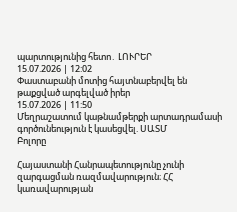պարտությունից հետո․ ԼՈՒՐԵՐ
15.07.2026 | 12:02
Փաստաբանի մոտից հայտնաբերվել են թաքցված արգելված իրեր
15.07.2026 | 11:50
Մեղրաշատում կաթնամթերքի արտադրամասի գործունեություն է կասեցվել. ՍԱՏՄ
Բոլորը

Հայաստանի Հանրապետությունը չունի զարգացման ռազմավարություն։ ՀՀ կառավարության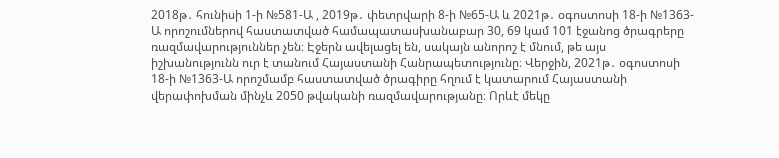2018թ․ հունիսի 1-ի №581-Ա , 2019թ․ փետրվարի 8-ի №65-Ա և 2021թ․ օգոստոսի 18-ի №1363-Ա որոշումներով հաստատված համապատասխանաբար 30, 69 կամ 101 էջանոց ծրագրերը ռազմավարություններ չեն։ Էջերն ավելացել են, սակայն անորոշ է մնում, թե այս իշխանությունն ուր է տանում Հայաստանի Հանրապետությունը։ Վերջին, 2021թ․ օգոստոսի 18-ի №1363-Ա որոշմամբ հաստատված ծրագիրը հղում է կատարում Հայաստանի վերափոխման մինչև 2050 թվականի ռազմավարությանը։ Որևէ մեկը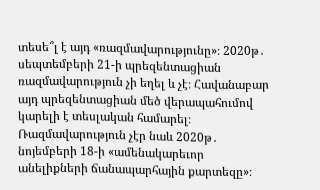տեսե՞լ է այդ «ռազմավարությունը»։ 2020թ․ սեպտեմբերի 21-ի պրեզենտացիան ռազմավարություն չի եղել և չէ։ Հավանաբար այդ պրեզենտացիան մեծ վերապահումով կարելի է տեսլական համարել։ Ռազմավարություն չէր նաև 2020թ․ նոյեմբերի 18-ի «ամենակարեւոր անելիքների ճանապարհային քարտեզը»։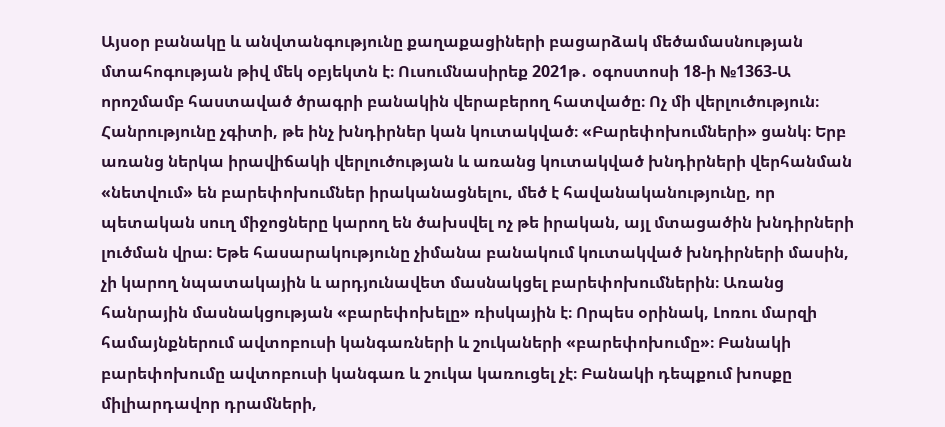Այսօր բանակը և անվտանգությունը քաղաքացիների բացարձակ մեծամասնության մտահոգության թիվ մեկ օբյեկտն է։ Ուսումնասիրեք 2021թ․ օգոստոսի 18-ի №1363-Ա որոշմամբ հաստաված ծրագրի բանակին վերաբերող հատվածը։ Ոչ մի վերլուծություն։ Հանրությունը չգիտի, թե ինչ խնդիրներ կան կուտակված։ «Բարեփոխումների» ցանկ։ Երբ առանց ներկա իրավիճակի վերլուծության և առանց կուտակված խնդիրների վերհանման «նետվում» են բարեփոխումներ իրականացնելու, մեծ է հավանականությունը, որ պետական սուղ միջոցները կարող են ծախսվել ոչ թե իրական, այլ մտացածին խնդիրների լուծման վրա։ Եթե հասարակությունը չիմանա բանակում կուտակված խնդիրների մասին, չի կարող նպատակային և արդյունավետ մասնակցել բարեփոխումներին։ Առանց հանրային մասնակցության «բարեփոխելը» ռիսկային է։ Որպես օրինակ, Լոռու մարզի համայնքներում ավտոբուսի կանգառների և շուկաների «բարեփոխումը»։ Բանակի բարեփոխումը ավտոբուսի կանգառ և շուկա կառուցել չէ։ Բանակի դեպքում խոսքը միլիարդավոր դրամների,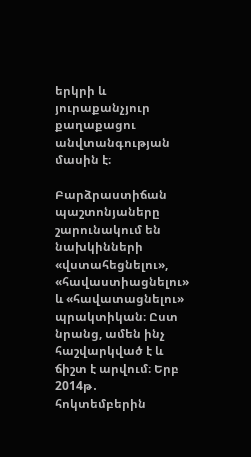երկրի և յուրաքանչյուր քաղաքացու անվտանգության մասին է։

Բարձրաստիճան պաշտոնյաները շարունակում են նախկինների «վստահեցնելու», «հավաստիացնելու» և «հավատացնելու» պրակտիկան։ Ըստ նրանց, ամեն ինչ հաշվարկված է և ճիշտ է արվում։ Երբ 2014թ․ հոկտեմբերին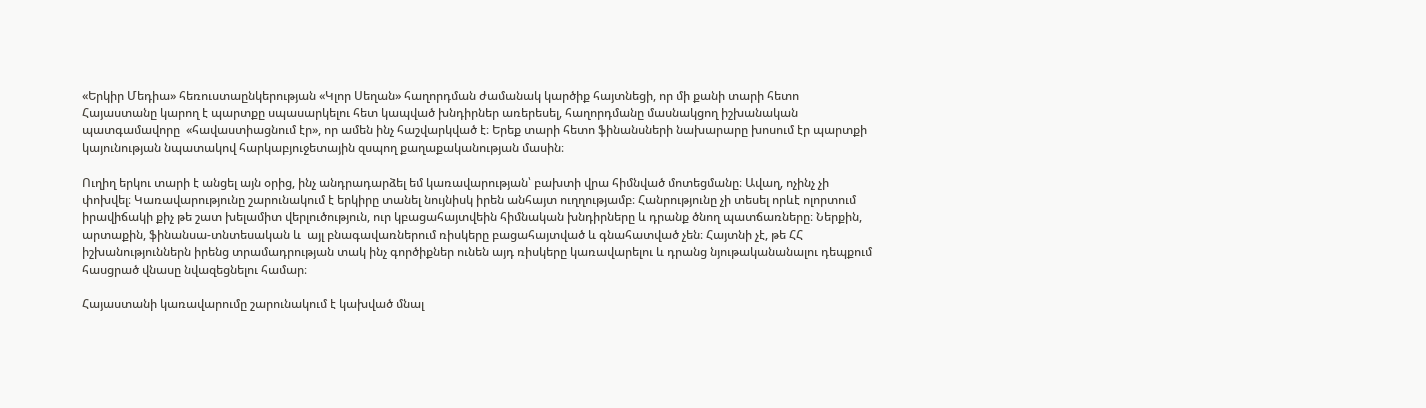«Երկիր Մեդիա» հեռուստաընկերության «Կլոր Սեղան» հաղորդման ժամանակ կարծիք հայտնեցի, որ մի քանի տարի հետո Հայաստանը կարող է պարտքը սպասարկելու հետ կապված խնդիրներ առերեսել, հաղորդմանը մասնակցող իշխանական պատգամավորը  «հավաստիացնում էր», որ ամեն ինչ հաշվարկված է։ Երեք տարի հետո ֆինանսների նախարարը խոսում էր պարտքի կայունության նպատակով հարկաբյուջետային զսպող քաղաքականության մասին։

Ուղիղ երկու տարի է անցել այն օրից, ինչ անդրադարձել եմ կառավարության՝ բախտի վրա հիմնված մոտեցմանը։ Ավաղ, ոչինչ չի փոխվել։ Կառավարությունը շարունակում է երկիրը տանել նույնիսկ իրեն անհայտ ուղղությամբ։ Հանրությունը չի տեսել որևէ ոլորտում իրավիճակի քիչ թե շատ խելամիտ վերլուծություն, ուր կբացահայտվեին հիմնական խնդիրները և դրանք ծնող պատճառները։ Ներքին, արտաքին, ֆինանսա-տնտեսական և  այլ բնագավառներում ռիսկերը բացահայտված և գնահատված չեն։ Հայտնի չէ, թե ՀՀ իշխանություններն իրենց տրամադրության տակ ինչ գործիքներ ունեն այդ ռիսկերը կառավարելու և դրանց նյութականանալու դեպքում հասցրած վնասը նվազեցնելու համար։

Հայաստանի կառավարումը շարունակում է կախված մնալ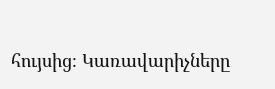հույսից։ Կառավարիչները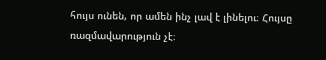հույս ունեն, որ ամեն ինչ լավ է լինելու։ Հույսը ռազմավարություն չէ։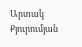Արտակ Քյուրումյան